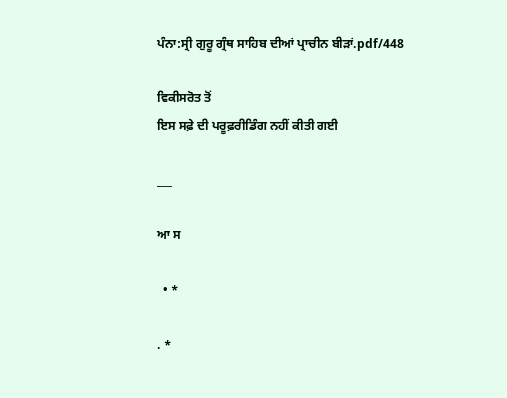ਪੰਨਾ:ਸ੍ਰੀ ਗੁਰੂ ਗ੍ਰੰਥ ਸਾਹਿਬ ਦੀਆਂ ਪ੍ਰਾਚੀਨ ਬੀੜਾਂ.pdf/448

ਵਿਕੀਸਰੋਤ ਤੋਂ
ਇਸ ਸਫ਼ੇ ਦੀ ਪਰੂਫ਼ਰੀਡਿੰਗ ਨਹੀਂ ਕੀਤੀ ਗਈ

___

ਆ ਸ

  • *

. *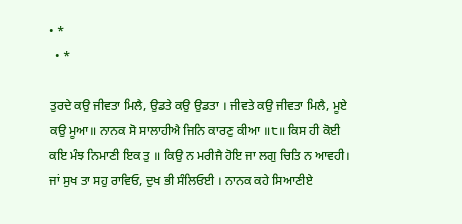• *
  • *

ਤੁਰਦੇ ਕਉ ਜੀਵਤਾ ਮਿਲੈ, ਉਡਤੇ ਕਉ ਉਡਤਾ । ਜੀਵਤੇ ਕਉ ਜੀਵਤਾ ਮਿਲੈ, ਮੂਏ ਕਉ ਮੂਆ॥ ਨਾਨਕ ਸੋ ਸਾਲਾਹੀਐ ਜਿਨਿ ਕਾਰਣੁ ਕੀਆ ॥੮॥ ਕਿਸ ਹੀ ਕੋਈ ਕਇ ਮੰਝ ਨਿਮਾਣੀ ਇਕ ਤੁ ॥ ਕਿਉ ਨ ਮਰੀਜੈ ਹੋਇ ਜਾ ਲਗੁ ਚਿਤਿ ਨ ਆਵਹੀ। ਜਾਂ ਸੁਖ ਤਾ ਸਹੁ ਰਾਵਿਓ, ਦੁਖ ਭੀ ਸੰਲਿਓਈ । ਨਾਨਕ ਕਹੇ ਸਿਆਣੀਏ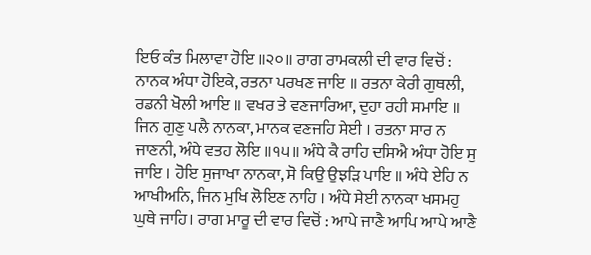ਇਓ ਕੰਤ ਮਿਲਾਵਾ ਹੋਇ ॥੨੦॥ ਰਾਗ ਰਾਮਕਲੀ ਦੀ ਵਾਰ ਵਿਚੋਂ : ਨਾਨਕ ਅੰਧਾ ਹੋਇਕੇ, ਰਤਨਾ ਪਰਖਣ ਜਾਇ ॥ ਰਤਨਾ ਕੇਰੀ ਗੁਥਲੀ, ਰਡਨੀ ਖੋਲੀ ਆਇ ॥ ਵਖਰ ਤੇ ਵਣਜਾਰਿਆ, ਦੁਹਾ ਰਹੀ ਸਮਾਇ ॥ ਜਿਨ ਗੁਣੁ ਪਲੈ ਨਾਨਕਾ, ਮਾਨਕ ਵਣਜਹਿ ਸੇਈ । ਰਤਨਾ ਸਾਰ ਨ ਜਾਣਨੀ, ਅੰਧੇ ਵਤਹ ਲੋਇ ॥੧੫॥ ਅੰਧੇ ਕੈ ਰਾਹਿ ਦਸਿਐ ਅੰਧਾ ਹੋਇ ਸੁ ਜਾਇ । ਹੋਇ ਸੁਜਾਖਾ ਨਾਨਕਾ, ਸੋ ਕਿਉ ਉਝੜਿ ਪਾਇ ॥ ਅੰਧੇ ਏਹਿ ਨ ਆਖੀਅਨਿ, ਜਿਨ ਮੁਖਿ ਲੋਇਣ ਨਾਹਿ । ਅੰਧੇ ਸੇਈ ਨਾਨਕਾ ਖਸਮਹੁ ਘੁਥੇ ਜਾਹਿ। ਰਾਗ ਮਾਰੂ ਦੀ ਵਾਰ ਵਿਚੋਂ : ਆਪੇ ਜਾਣੈ ਆਪਿ ਆਪੇ ਆਣੈ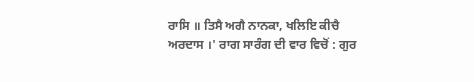ਰਾਸਿ ॥ ਤਿਸੈ ਅਗੈ ਨਾਨਕਾ, ਖਲਿਇ ਕੀਚੈ ਅਰਦਾਸ ।' ਰਾਗ ਸਾਰੰਗ ਦੀ ਵਾਰ ਵਿਚੋਂ : ਗੁਰ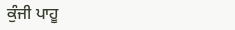ਕੁੰਜੀ ਪਾਹੂ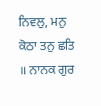ਨਿਵਲੁ, ਮਨੁ ਕੋਠਾ ਤਨੁ ਛਤਿ ॥ ਨਾਨਕ ਗੁਰ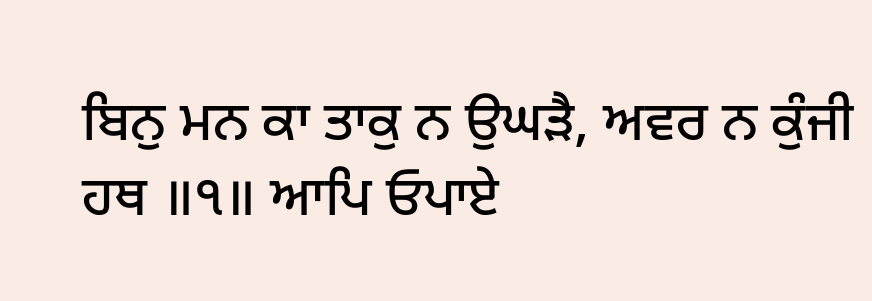ਬਿਨੁ ਮਨ ਕਾ ਤਾਕੁ ਨ ਉਘੜੈ, ਅਵਰ ਨ ਕੁੰਜੀ ਹਥ ॥੧॥ ਆਪਿ ਓਪਾਏ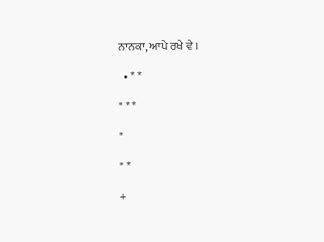ਨਾਨਕਾ, ਆਪੇ ਰਖੇ ਵੇ ।

  • * *

" * *

"

" *

+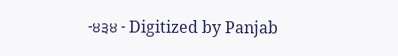-੪੩੪ - Digitized by Panjab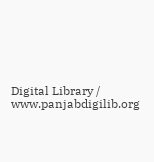Digital Library / www.panjabdigilib.org